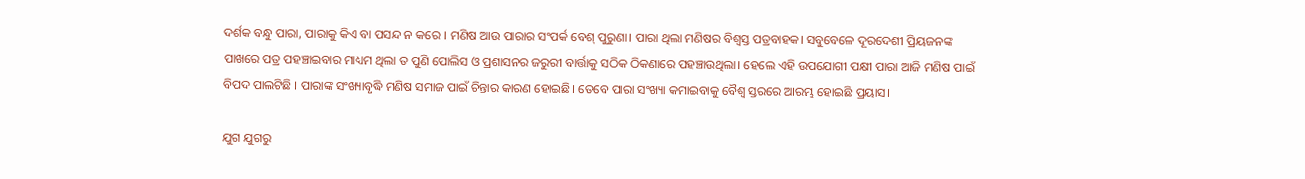ଦର୍ଶକ ବନ୍ଧୁ ପାରା, ପାରାକୁ କିଏ ବା ପସନ୍ଦ ନ କରେ । ମଣିଷ ଆଉ ପାରାର ସଂପର୍କ ବେଶ୍ ପୁରୁଣା। ପାରା ଥିଲା ମଣିଷର ବିଶ୍ବସ୍ତ ପତ୍ରବାହକ। ସବୁବେଳେ ଦୂରଦେଶୀ ପ୍ରିୟଜନଙ୍କ ପାଖରେ ପତ୍ର ପହଞ୍ଚାଇବାର ମାଧ୍ୟମ ଥିଲା ତ ପୁଣି ପୋଲିସ ଓ ପ୍ରଶାସନର ଜରୁରୀ ବାର୍ତ୍ତାକୁ ସଠିକ ଠିକଣାରେ ପହଞ୍ଚାଉଥିଲା। ହେଲେ ଏହି ଉପଯୋଗୀ ପକ୍ଷୀ ପାରା ଆଜି ମଣିଷ ପାଇଁ ବିପଦ ପାଲଟିଛି । ପାରାଙ୍କ ସଂଖ୍ୟାବୃଦ୍ଧି ମଣିଷ ସମାଜ ପାଇଁ ଚିନ୍ତାର କାରଣ ହୋଇଛି। ତେବେ ପାରା ସଂଖ୍ୟା କମାଇବାକୁ ବୈଶ୍ୱ ସ୍ତରରେ ଆରମ୍ଭ ହୋଇଛି ପ୍ରୟାସ।

ଯୁଗ ଯୁଗରୁ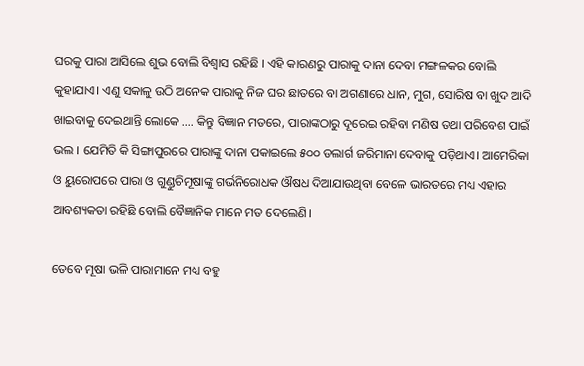ଘରକୁ ପାରା ଆସିଲେ ଶୁଭ ବୋଲି ବିଶ୍ବାସ ରହିଛି । ଏହି କାରଣରୁ ପାରାକୁ ଦାନା ଦେବା ମଙ୍ଗଳକର ବୋଲି କୁହାଯାଏ। ଏଣୁ ସକାଳୁ ଉଠି ଅନେକ ପାରାକୁ ନିଜ ଘର ଛାତରେ ବା ଅଗଣାରେ ଧାନ, ମୁଗ, ସୋରିଷ ବା ଖୁଦ ଆଦି ଖାଇବାକୁ ଦେଇଥାନ୍ତି ଲୋକେ …. କିନ୍ତୁ ବିଜ୍ଞାନ ମତରେ, ପାରାଙ୍କଠାରୁ ଦୂରେଇ ରହିବା ମଣିଷ ତଥା ପରିବେଶ ପାଇଁ ଭଲ । ଯେମିତି କି ସିଙ୍ଗାପୁରରେ ପାରାଙ୍କୁ ଦାନା ପକାଇଲେ ୫୦୦ ଡଲାର୍ଗ ଜରିମାନା ଦେବାକୁ ପଡ଼ିଥାଏ। ଆମେରିକା ଓ ୟୁରୋପରେ ପାରା ଓ ଗୁଣ୍ଡୁଚିମୂଷାଙ୍କୁ ଗର୍ଭନିରୋଧକ ଔଷଧ ଦିଆଯାଉଥିବା ବେଳେ ଭାରତରେ ମଧ୍ୟ ଏହାର ଆବଶ୍ୟକତା ରହିଛି ବୋଲି ବୈଜ୍ଞାନିକ ମାନେ ମତ ଦେଲେଣି।

ତେବେ ମୂଷା ଭଳି ପାରାମାନେ ମଧ୍ୟ ବହୁ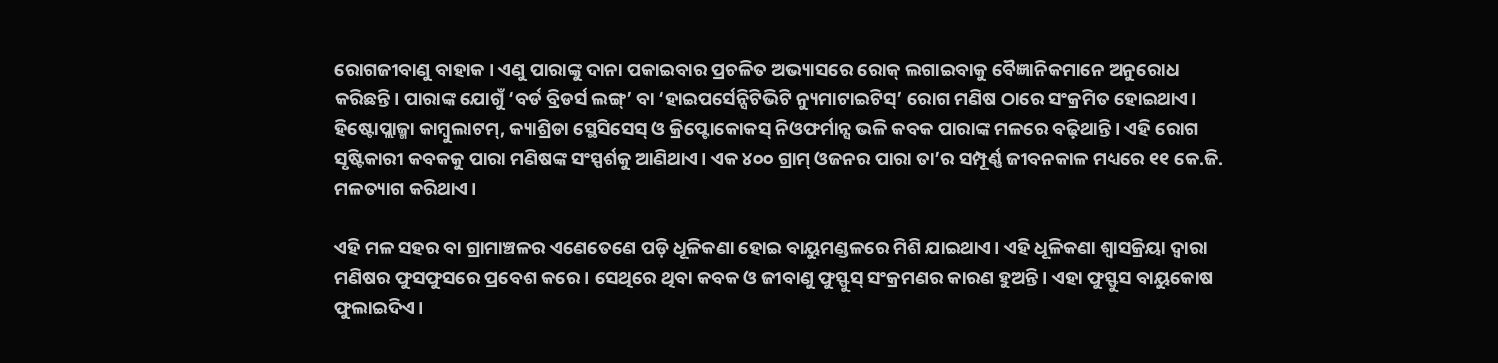ରୋଗଜୀବାଣୁ ବାହାକ । ଏଣୁ ପାରାଙ୍କୁ ଦାନା ପକାଇବାର ପ୍ରଚଳିତ ଅଭ୍ୟାସରେ ରୋକ୍ ଲଗାଇବାକୁ ବୈଜ୍ଞାନିକମାନେ ଅନୁରୋଧ କରିଛନ୍ତି। ପାରାଙ୍କ ଯୋଗୁଁ ‘ବର୍ଡ ବ୍ରିଡର୍ସ ଲଙ୍ଗ୍’ ବା ‘ହାଇପର୍ସେନ୍ସିଟିଭିଟି ନ୍ୟୁମାଟାଇଟିସ୍’ ରୋଗ ମଣିଷ ଠାରେ ସଂକ୍ରମିତ ହୋଇଥାଏ। ହିଷ୍ଟୋପ୍ଲାଜ୍ମା କାମ୍ବୁଲାଟମ୍, କ୍ୟାଶ୍ରିଡା ସ୍ଥେସିସେସ୍ ଓ କ୍ରିପ୍ଟୋକୋକସ୍ ନିଓଫର୍ମାନ୍ସ ଭଳି କବକ ପାରାଙ୍କ ମଳରେ ବଢ଼ିଥାନ୍ତି । ଏହି ରୋଗ ସୃଷ୍ଟିକାରୀ କବକକୁ ପାରା ମଣିଷଙ୍କ ସଂସ୍ପର୍ଶକୁ ଆଣିଥାଏ। ଏକ ୪୦୦ ଗ୍ରାମ୍ ଓଜନର ପାରା ତା’ର ସମ୍ପୂର୍ଣ୍ଣ ଜୀବନକାଳ ମଧ୍ୟରେ ୧୧ କେ.ଜି. ମଳତ୍ୟାଗ କରିଥାଏ।

ଏହି ମଳ ସହର ବା ଗ୍ରାମାଞ୍ଚଳର ଏଣେତେଣେ ପଡ଼ି ଧୂଳିକଣା ହୋଇ ବାୟୁମଣ୍ଡଳରେ ମିଶି ଯାଇଥାଏ। ଏହି ଧୂଳିକଣା ଶ୍ବାସକ୍ରିୟା ଦ୍ବାରା ମଣିଷର ଫୁସଫୁସରେ ପ୍ରବେଶ କରେ । ସେଥିରେ ଥିବା କବକ ଓ ଜୀବାଣୁ ଫୁସ୍ଫୁସ୍ ସଂକ୍ରମଣର କାରଣ ହୁଅନ୍ତି। ଏହା ଫୁସ୍ଫୁସ ବାୟୁକୋଷ ଫୁଲାଇଦିଏ।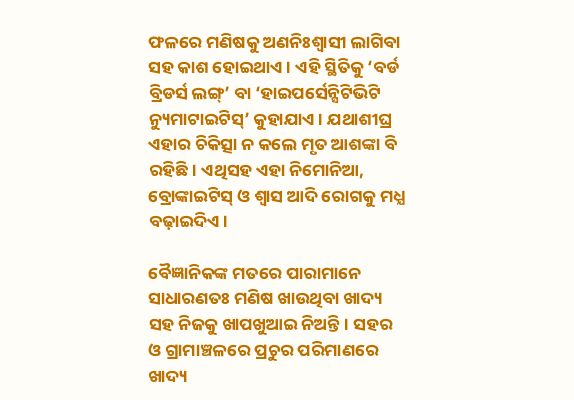ଫଳରେ ମଣିଷକୁ ଅଣନିଃଶ୍ବାସୀ ଲାଗିବା ସହ କାଶ ହୋଇଥାଏ। ଏହି ସ୍ଥିତିକୁ ‘ବର୍ଡ ବ୍ରିଡର୍ସ ଲଙ୍ଗ୍’ ବା ‘ହାଇପର୍ସେନ୍ସିଟିଭିଟି ନ୍ୟୁମାଟାଇଟିସ୍’ କୁହାଯାଏ। ଯଥାଶୀଘ୍ର ଏହାର ଚିକିତ୍ସା ନ କଲେ ମୃତ ଆଶଙ୍କା ବି ରହିଛି। ଏଥିସହ ଏହା ନିମୋନିଆ, ବ୍ରୋଙ୍କାଇଟିସ୍ ଓ ଶ୍ବାସ ଆଦି ରୋଗକୁ ମଧ୍ଯ ବଢ଼ାଇଦିଏ।

ବୈଜ୍ଞାନିକଙ୍କ ମତରେ ପାରାମାନେ ସାଧାରଣତଃ ମଣିଷ ଖାଉଥିବା ଖାଦ୍ୟ ସହ ନିଜକୁ ଖାପଖୁଆଇ ନିଅନ୍ତି। ସହର ଓ ଗ୍ରାମାଞ୍ଚଳରେ ପ୍ରଚୁର ପରିମାଣରେ ଖାଦ୍ୟ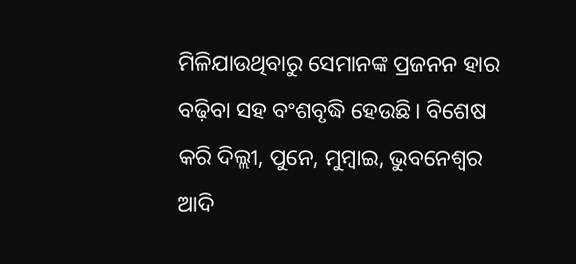ମିଳିଯାଉଥିବାରୁ ସେମାନଙ୍କ ପ୍ରଜନନ ହାର ବଢ଼ିବା ସହ ବଂଶବୃଦ୍ଧି ହେଉଛି। ବିଶେଷ କରି ଦିଲ୍ଲୀ, ପୁନେ, ମୁମ୍ବାଇ, ଭୁବନେଶ୍ବର ଆଦି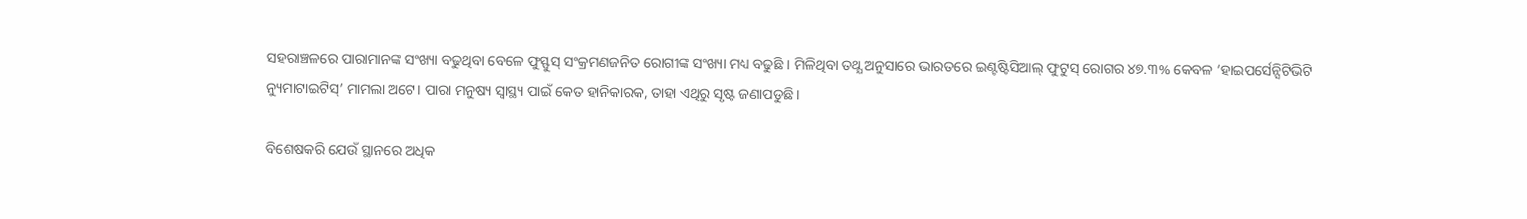ସହରାଞ୍ଚଳରେ ପାରାମାନଙ୍କ ସଂଖ୍ୟା ବଢୁଥିବା ବେଳେ ଫୁସ୍ଫୁସ୍ ସଂକ୍ରମଣଜନିତ ରୋଗୀଙ୍କ ସଂଖ୍ୟା ମଧ୍ୟ ବଢୁଛି । ମିଳିଥିବା ତଥ୍ଯ ଅନୁସାରେ ଭାରତରେ ଇଣ୍ଟଷ୍ଟିସିଆଲ୍ ଫୁଟୁସ୍ ରୋଗର ୪୭.୩% କେବଳ ‘ହାଇପର୍ସେନ୍ସିଟିଭିଟି ନ୍ୟୁମାଟାଇଟିସ୍’ ମାମଲା ଅଟେ। ପାରା ମନୁଷ୍ୟ ସ୍ବାସ୍ଥ୍ୟ ପାଇଁ କେତ ହାନିକାରକ, ତାହା ଏଥିରୁ ସୃଷ୍ଟ ଜଣାପଡୁଛି ।

ବିଶେଷକରି ଯେଉଁ ସ୍ଥାନରେ ଅଧିକ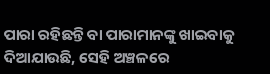ପାରା ରହିଛନ୍ତି ବା ପାରାମାନଙ୍କୁ ଖାଇବାକୁ ଦିଆଯାଉଛି, ସେହି ଅଞ୍ଚଳରେ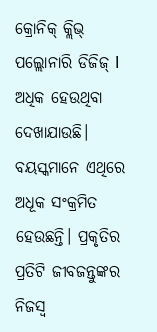କ୍ରୋନିକ୍ କ୍ଲିଭ୍ ପଲ୍ଲୋନାରି ଡିଜିଜ୍ l ଅଧିକ ହେଉଥିବା ଦେଖାଯାଉଛି।
ବୟସ୍କମାନେ ଏଥିରେ ଅଧୂକ ସଂକ୍ରମିତ ହେଉଛନ୍ତି। ପ୍ରକୃତିର ପ୍ରତିଟି ଜୀବଜନ୍ତୁଙ୍କର ନିଜସ୍ବ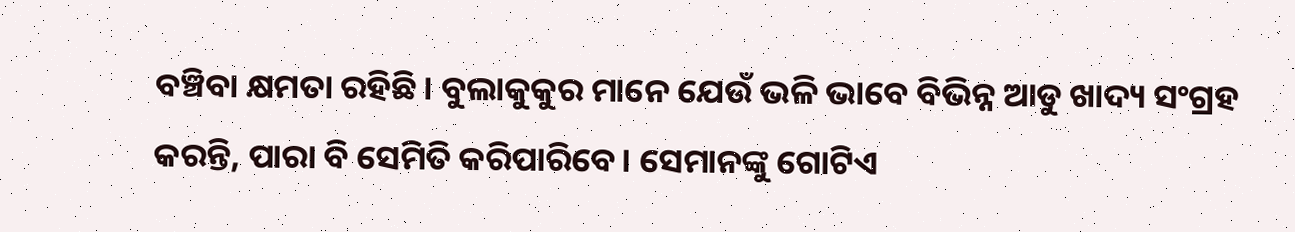ବଞ୍ଚିବା କ୍ଷମତା ରହିଛି। ବୁଲାକୁକୁର ମାନେ ଯେଉଁ ଭଳି ଭାବେ ବିଭିନ୍ନ ଆଡୁ ଖାଦ୍ୟ ସଂଗ୍ରହ କରନ୍ତି, ପାରା ବି ସେମିତି କରିପାରିବେ। ସେମାନଙ୍କୁ ଗୋଟିଏ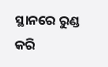ସ୍ଥାନରେ ରୁଣ୍ଡ କରି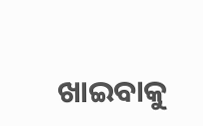ଖାଇବାକୁ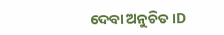ଦେବା ଅନୁଚିତ।D